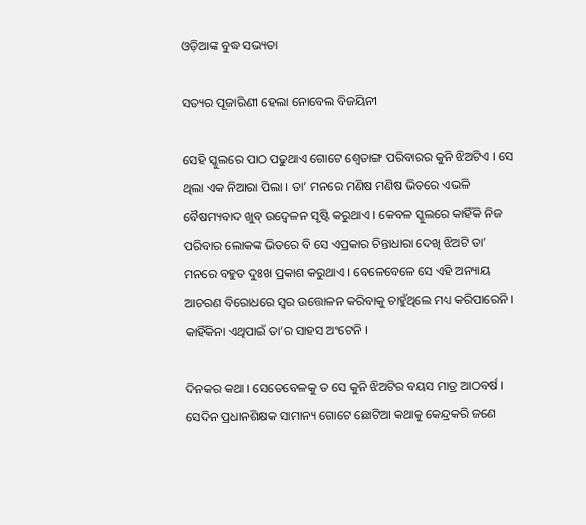ଓଡ଼ିଆଙ୍କ ବୁଦ୍ଧ ସଭ୍ୟତା

ସତ୍ୟର ପୂଜାରିଣୀ ହେଲା ନୋବେଲ ବିଜୟିନୀ

ସେହି ସ୍କୁଲରେ ପାଠ ପଢୁଥାଏ ଗୋଟେ ଶ୍ୱେତାଙ୍ଗ ପରିବାରର କୁନି ଝିଅଟିଏ । ସେ ଥିଲା ଏକ ନିଆରା ପିଲା । ତା’ ମନରେ ମଣିଷ ମଣିଷ ଭିତରେ ଏଭଳି ବୈଷମ୍ୟବାଦ ଖୁବ୍ ଉଦ୍ବେଳନ ସୃଷ୍ଟି କରୁଥାଏ । କେବଳ ସ୍କୁଲରେ କାହିଁକି ନିଜ ପରିବାର ଲୋକଙ୍କ ଭିତରେ ବି ସେ ଏପ୍ରକାର ଚିନ୍ତାଧାରା ଦେଖି ଝିଅଟି ତା’ ମନରେ ବହୁତ ଦୁଃଖ ପ୍ରକାଶ କରୁଥାଏ । ବେଳେବେଳେ ସେ ଏହି ଅନ୍ୟାୟ ଆଚରଣ ବିରୋଧରେ ସ୍ୱର ଉତ୍ତୋଳନ କରିବାକୁ ଚାହୁଁଥିଲେ ମଧ୍ୟ କରିପାରେନି । କାହିଁକିନା ଏଥିପାଇଁ ତା’ର ସାହସ ଅଂଟେନି ।

ଦିନକର କଥା । ସେତେବେଳକୁ ତ ସେ କୁନି ଝିଅଟିର ବୟସ ମାତ୍ର ଆଠବର୍ଷ । ସେଦିନ ପ୍ରଧାନଶିକ୍ଷକ ସାମାନ୍ୟ ଗୋଟେ ଛୋଟିଆ କଥାକୁ କେନ୍ଦ୍ରକରି ଜଣେ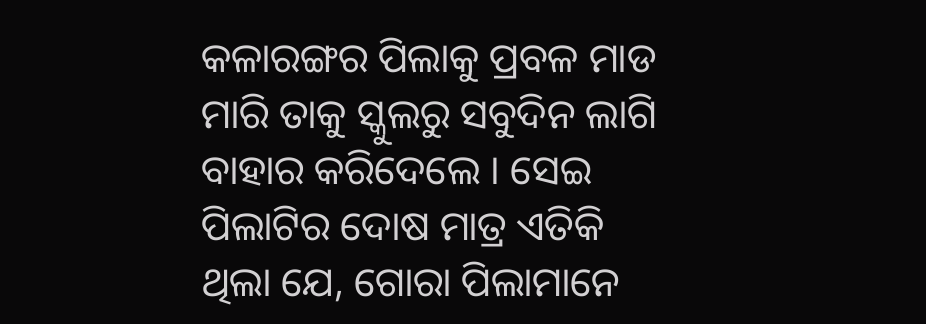କଳାରଙ୍ଗର ପିଲାକୁ ପ୍ରବଳ ମାଡ ମାରି ତାକୁ ସ୍କୁଲରୁ ସବୁଦିନ ଲାଗି ବାହାର କରିଦେଲେ । ସେଇ ପିଲାଟିର ଦୋଷ ମାତ୍ର ଏତିକି ଥିଲା ଯେ, ଗୋରା ପିଲାମାନେ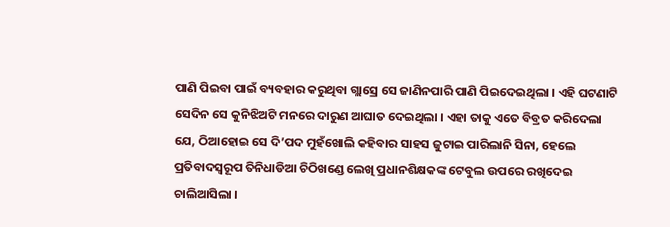ପାଣି ପିଇବା ପାଇଁ ବ୍ୟବହାର କରୁଥିବା ଗ୍ଲାସ୍ରେ ସେ ଜାଣିନପାରି ପାଣି ପିଇଦେଇଥିଲା । ଏହି ଘଟଣାଟି ସେଦିନ ସେ କୁନିଝିଅଟି ମନରେ ଦାରୁଣ ଆଘାତ ଦେଇଥିଲା । ଏହା ତାକୁ ଏତେ ବିବ୍ରତ କରିଦେଲା ଯେ, ଠିଆହୋଇ ସେ ଦି’ପଦ ମୁହଁଖୋଲି କହିବାର ସାହସ ଜୁଟାଇ ପାରିଲାନି ସିନା, ହେଲେ ପ୍ରତିବାଦସ୍ୱରୂପ ତିନିଧାଡିଆ ଚିଠିଖଣ୍ଡେ ଲେଖି ପ୍ରଧାନଶିକ୍ଷକଙ୍କ ଟେବୁଲ ଉପରେ ରଖିଦେଇ ଚାଲିଆସିଲା ।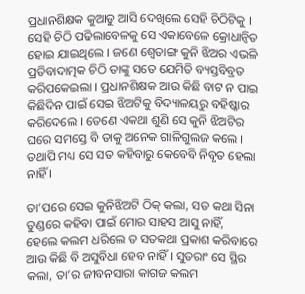ପ୍ରଧାନଶିକ୍ଷକ କୁଆଡୁ ଆସି ଦେଖିଲେ ସେହି ଚିଠିଟିକୁ । ସେହି ଚିଠି ପଢିଲାବେଳକୁ ସେ ଏକାବେଳେ କ୍ରୋଧାନ୍ୱିତ ହୋଇ ଯାଇଥିଲେ । ଜଣେ ଶ୍ୱେତାଙ୍ଗ କୁନି ଝିଅର ଏଭଳି ପ୍ରତିବାଦାତ୍ମକ ଚିଠି ତାଙ୍କୁ ସତେ ଯେମିତି ବ୍ୟସ୍ତବିବ୍ରତ କରିପକେଇଲା । ପ୍ରଧାନଶିକ୍ଷକ ଆଉ କିଛି ବାଟ ନ ପାଇ କିଛିଦିନ ପାଇଁ ସେଇ ଝିଅଟିକୁ ବିଦ୍ୟାଳୟରୁ ବହିଷ୍କାର କରିଦେଲେ । ତେଣେ ଏକଥା ଶୁଣି ସେ କୁନି ଝିଅଟିର ଘରେ ସମସ୍ତେ ବି ତାକୁ ଅନେକ ଗାଳିଗୁଲଜ କଲେ । ତଥାପି ମଧ୍ୟ ସେ ସତ କହିବାରୁ କେବେବି ନିବୃତ ହେଲା ନାହିଁ ।

ତା’ପରେ ସେଇ କୁନିଝିଅଟି ଠିକ୍ କଲା, ସତ କଥା ସିନା ତୁଣ୍ଡରେ କହିବା ପାଇଁ ମୋର ସାହସ ଆସୁ ନାହିଁ, ହେଲେ କଲମ ଧରିଲେ ତ ସତକଥା ପ୍ରକାଶ କରିବାରେ ଆଉ କିଛି ବି ଅସୁବିଧା ହେବ ନାହିଁ । ସୁତରାଂ ସେ ସ୍ଥିର କଲା, ତା’ର ଜୀବନସାରା କାଗଜ କଲମ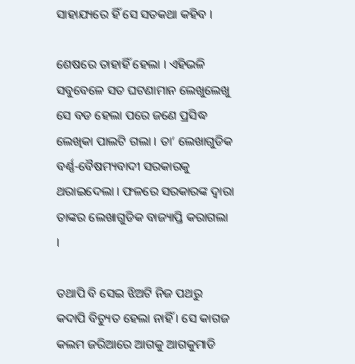ସାହାଯ୍ୟରେ ହିଁ ସେ ସତକଥା କହିବ ।

ଶେଷରେ ତାହାହିଁ ହେଲା । ଏହିଭଳି ସବୁବେଳେ ସତ ଘଟଣାମାନ ଲେଖୁଲେଖୁ ସେ ବଡ ହେଲା ପରେ ଜଣେ ପ୍ରସିଦ୍ଧ ଲେଖିକା ପାଲଟି ଗଲା । ତା’ ଲେଖାଗୁଡିକ ବର୍ଣ୍ଣ-ବୈଷମ୍ୟବାଦୀ ସରକାରକୁ ଥରାଇଦେଲା । ଫଳରେ ସରକାରଙ୍କ ଦ୍ୱାରା ତାଙ୍କର ଲେଖାଗୁଡିକ ବାଜ୍ୟାପ୍ତି କରାଗଲା ।

ତଥାପି ବି ସେଇ ଝିଅଟି ନିଜ ପଥରୁ କଦାପି ବିଚ୍ୟୁତ ହେଲା ନାହିଁ । ସେ କାଗଜ କଲମ ଜରିଆରେ ଆଗକୁ ଆଗକୁମାଡି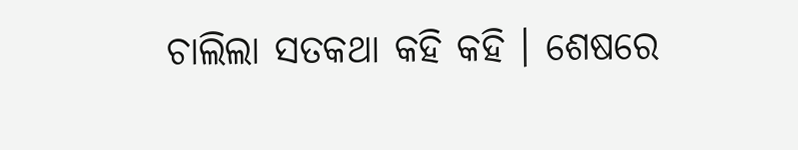ଚାଲିଲା ସତକଥା କହି କହି । ଶେଷରେ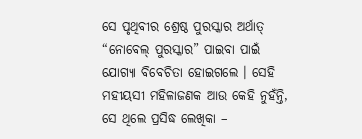ସେ ପୃଥିବୀର ଶ୍ରେଷ୍ଠ ପୁରସ୍କାର ଅର୍ଥାତ୍ “ନୋବେଲ୍ ପୁରସ୍କାର” ପାଇବା ପାଇଁ ଯୋଗ୍ୟା ବିବେଚିତା ହୋଇଗଲେ । ସେହି ମହୀୟସୀ ମହିଳାଜଣକ ଆଉ କେହି ନୁହଁନ୍ତି, ସେ ଥିଲେ ପ୍ରସିଦ୍ଧ ଲେଖିକା –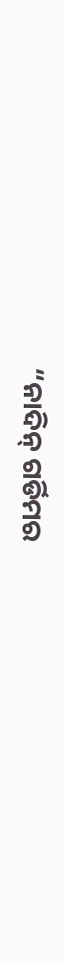“ନାଦିନ୍ ଗର୍ଡିମର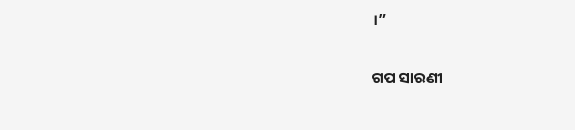।”


ଗପ ସାରଣୀ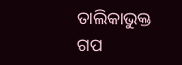ତାଲିକାଭୁକ୍ତ ଗପ